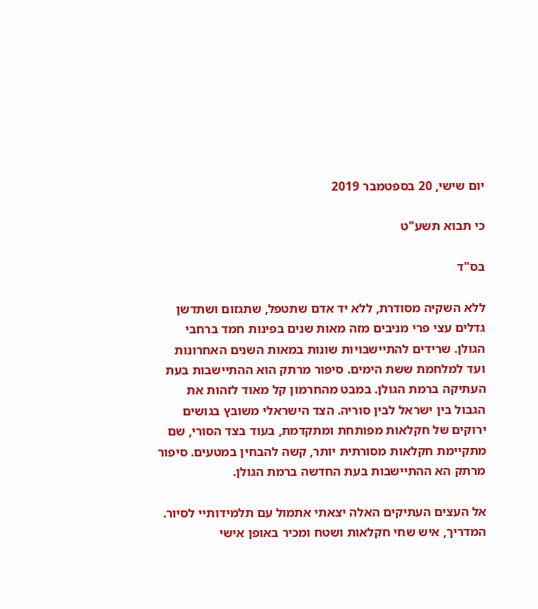יום שישי, 20 בספטמבר 2019

כי תבוא תשע"ט

בס"ד

ללא השקיה מסודרת, ללא יד אדם שתטפל, שתגזום ושתדשן גדלים עצי פרי מניבים מזה מאות שנים בפינות חמד ברחבי הגולן. שרידים להתיישבויות שונות במאות השנים האחרונות ועד למלחמת ששת הימים. סיפור מרתק הוא ההתיישבות בעת העתיקה ברמת הגולן. במבט מהחרמון קל מאוד לזהות את הגבול בין ישראל לבין סוריה. הצד הישראלי משובץ בגושים ירוקים של חקלאות מפותחת ומתקדמת, בעוד בצד הסורי, שם מתקיימת חקלאות מסורתית יותר, קשה להבחין במטעים. סיפור מרתק הא ההתיישבות בעת החדשה ברמת הגולן.

אל העצים העתיקים האלה יצאתי אתמול עם תלמידותיי לסיור. המדריך, איש שחי חקלאות ושטח ומכיר באופן אישי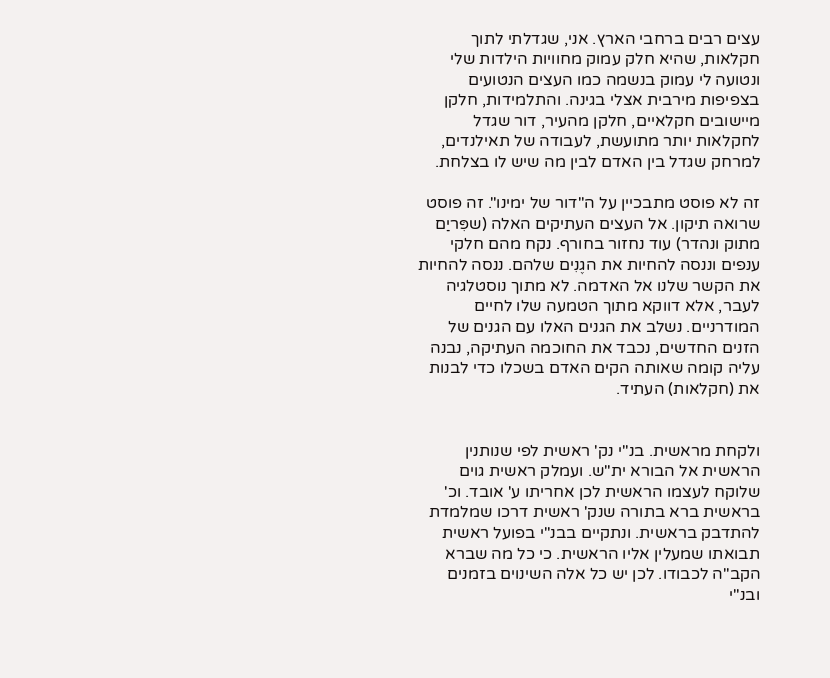עצים רבים ברחבי הארץ. אני, שגדלתי לתוך חקלאות, שהיא חלק עמוק מחוויות הילדות שלי ונטועה לי עמוק בנשמה כמו העצים הנטועים בצפיפות מירבית אצלי בגינה. והתלמידות, חלקן מיישובים חקלאיים, חלקן מהעיר, דור שגדל לחקלאות יותר מתועשת, לעבודה של תאילנדים, למרחק שגדל בין האדם לבין מה שיש לו בצלחת.

זה לא פוסט מתבכיין על ה"דור של ימינו". זה פוסט שרואה תיקון. אל העצים העתיקים האלה (שפִּריַם מתוק ונהדר) עוד נחזור בחורף. נקח מהם חלקי ענפים וננסה להחיות את הגֶנִים שלהם. ננסה להחיות את הקשר שלנו אל האדמה. לא מתוך נוסטלגיה לעבר, אלא דווקא מתוך הטמעה שלו לחיים המודרניים. נשלב את הגנים האלו עם הגנים של הזנים החדשים, נכבד את החוכמה העתיקה, נבנה עליה קומה שאותה הקים האדם בשכלו כדי לבנות את (חקלאות) העתיד.


ולקחת מראשית. בנ"י נק' ראשית לפי שנותנין הראשית אל הבורא ית"ש. ועמלק ראשית גוים שלוקח לעצמו הראשית לכן אחריתו ע' אובד. וכ' בראשית ברא בתורה שנק' ראשית דרכו שמלמדת להתדבק בראשית. ונתקיים בבנ"י בפועל ראשית תבואתו שמעלין אליו הראשית. כי כל מה שברא הקב"ה לכבודו. לכן יש כל אלה השינוים בזמנים ובנ"י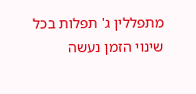מתפללין ג' תפלות בכל שינוי הזמן נעשה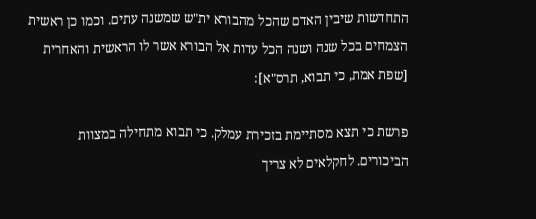התחדשות שיבין האדם שהכל מהבורא ית"ש שמשנה עתים. וכמו כן ראשית הצמחים בכל שנה ושנה הכל עדות אל הבורא אשר לו הראשית והאחרית [שפת אמת, כי תבוא, תרס"א]:

פרשת כי תצא מסתיימת בזכירת עמלק. כי תבוא מתחילה במצוות הביכורים. לחקלאים לא צריך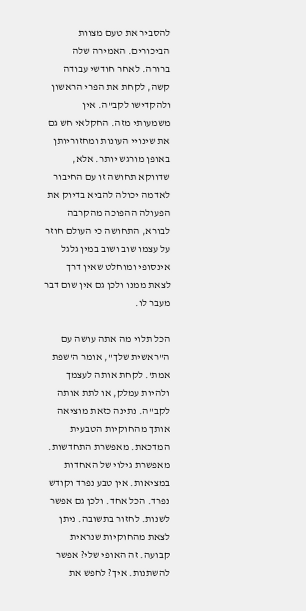להסביר את טעם מצוות הביכורים. האמירה שלה ברורה. לאחר חודשי עבודה קשה, לקחת את הפרי הראשון ולהקדישו לקב"ה. אין משמעותי מזה. החקלאי חש גם את שינויי העונות ומחזוריותן באופן מורגש יותר. אלא, שדווקא תחושה זו עם החיבור לאדמה יכולה להביא בדיוק את הפעולה ההפוכה מהקרבה לבורא, התחושה כי העולם חוזר על עצמו שוב ושוב במין גלגל אינסופי ומוחלט שאין דרך לצאת ממנו ולכן גם אין שום דבר מעבר לו.

הכל תלוי מה אתה עושה עם ה"ראשית שלך", אומר ה'שפת אמת'. לקחת אותה לעצמך ולהיות עמלק, או לתת אותה לקב"ה. נתינה כזאת מוציאה אותך מהחוקיות הטבעית המדכאת. מאפשרת התחדשות. מאפשרת גילוי של האחדות במציאות. אין טבע נפרד וקודש נפרד. הכל אחד. ולכן גם אפשר לשנות. לחזור בתשובה. ניתן לצאת מהחוקיות שנראית קבועה. זה האופי שלי? אפשר להשתנות. איך? לחפש את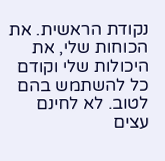נקודת הראשית. את הכוחות שלי, את היכולות שלי וקודם כל להשתמש בהם לטוב. לא לחינם עצים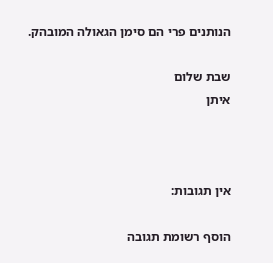הנותנים פרי הם סימן הגאולה המובהק.

שבת שלום
איתן



אין תגובות:

הוסף רשומת תגובה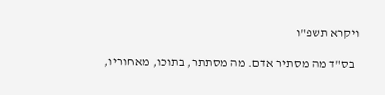ויקרא תשפ"ו

  בס"ד מה מסתיר אדם. מה מסתתר, בתוכו, מאחוריו,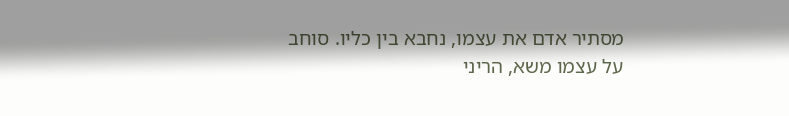מסתיר אדם את עצמו, נחבא בין כליו. סוחב על עצמו משא, הריני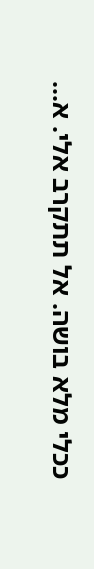ככלי מלא בושה. אל תתקרב אלי. א...